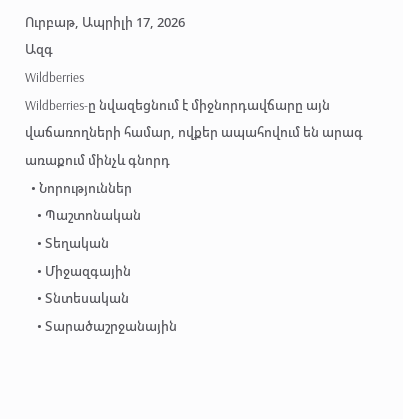Ուրբաթ, Ապրիլի 17, 2026
Ազգ
Wildberries
Wildberries-ը նվազեցնում է միջնորդավճարը այն վաճառողների համար, ովքեր ապահովում են արագ առաքում մինչև գնորդ
  • Նորություններ
    • Պաշտոնական
    • Տեղական
    • Միջազգային
    • Տնտեսական
    • Տարածաշրջանային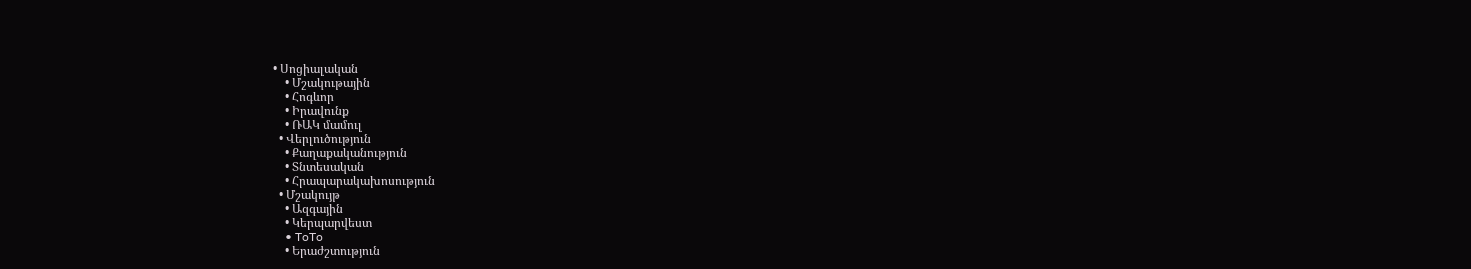• Սոցիալական
    • Մշակութային
    • Հոգևոր
    • Իրավունք
    • ՌԱԿ մամուլ
  • Վերլուծություն
    • Քաղաքականություն
    • Տնտեսական
    • Հրապարակախոսություն
  • Մշակույթ
    • Ազգային
    • Կերպարվեստ
    • ToTo
    • Երաժշտություն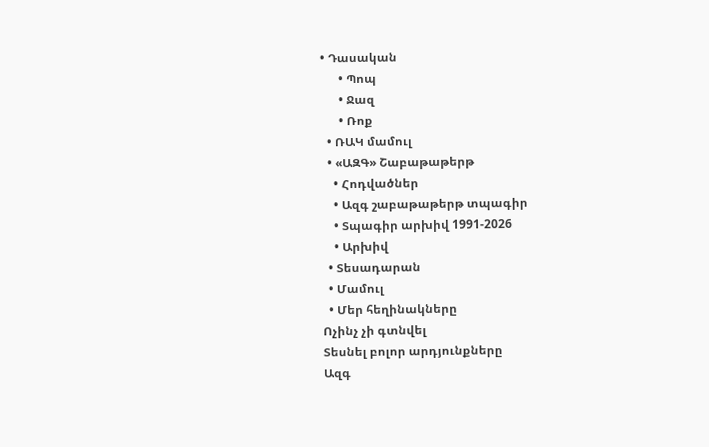• Դասական
      • Պոպ
      • Ջազ
      • Ռոք
  • ՌԱԿ մամուլ
  • «ԱԶԳ» Շաբաթաթերթ
    • Հոդվածներ
    • Ազգ շաբաթաթերթ տպագիր
    • Տպագիր արխիվ 1991-2026
    • Արխիվ
  • Տեսադարան
  • Մամուլ
  • Մեր հեղինակները
Ոչինչ չի գտնվել
Տեսնել բոլոր արդյունքները
Ազգ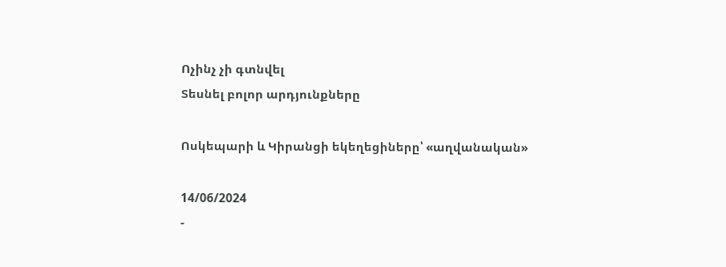Ոչինչ չի գտնվել
Տեսնել բոլոր արդյունքները

Ոսկեպարի և Կիրանցի եկեղեցիները՝ «աղվանական»

14/06/2024
-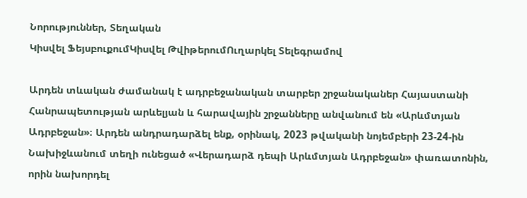Նորություններ, Տեղական
Կիսվել ՖեյսբուքումԿիսվել ԹվիթերումՈւղարկել Տելեգրամով

Արդեն տևական ժամանակ է ադրբեջանական տարբեր շրջանականեր Հայաստանի Հանրապետության արևելյան և հարավային շրջանները անվանում են «Արևմտյան Ադրբեջան»։ Արդեն անդրադարձել ենք, օրինակ, 2023 թվականի նոյեմբերի 23-24-ին Նախիջևանում տեղի ունեցած «Վերադարձ դեպի Արևմտյան Ադրբեջան» փառատոնին, որին նախորդել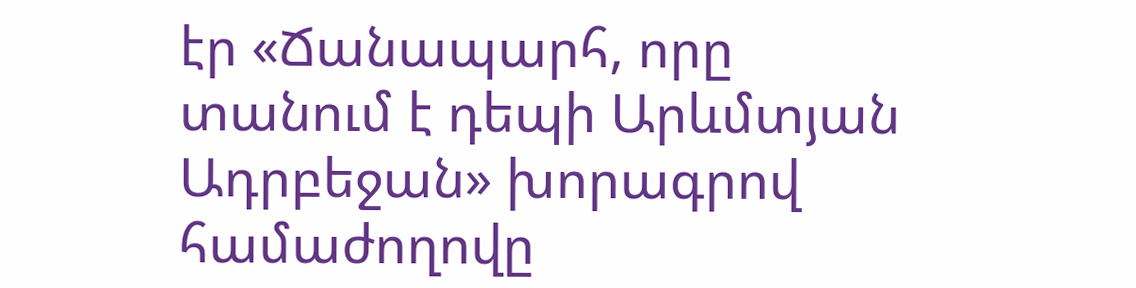էր «Ճանապարհ, որը տանում է դեպի Արևմտյան Ադրբեջան» խորագրով համաժողովը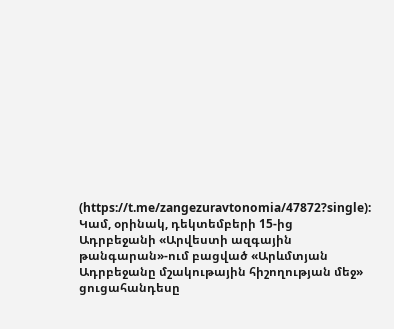(https://t.me/zangezuravtonomia/47872?single): Կամ, օրինակ, դեկտեմբերի 15-ից Ադրբեջանի «Արվեստի ազգային թանգարան»-ում բացված «Արևմտյան Ադրբեջանը մշակութային հիշողության մեջ» ցուցահանդեսը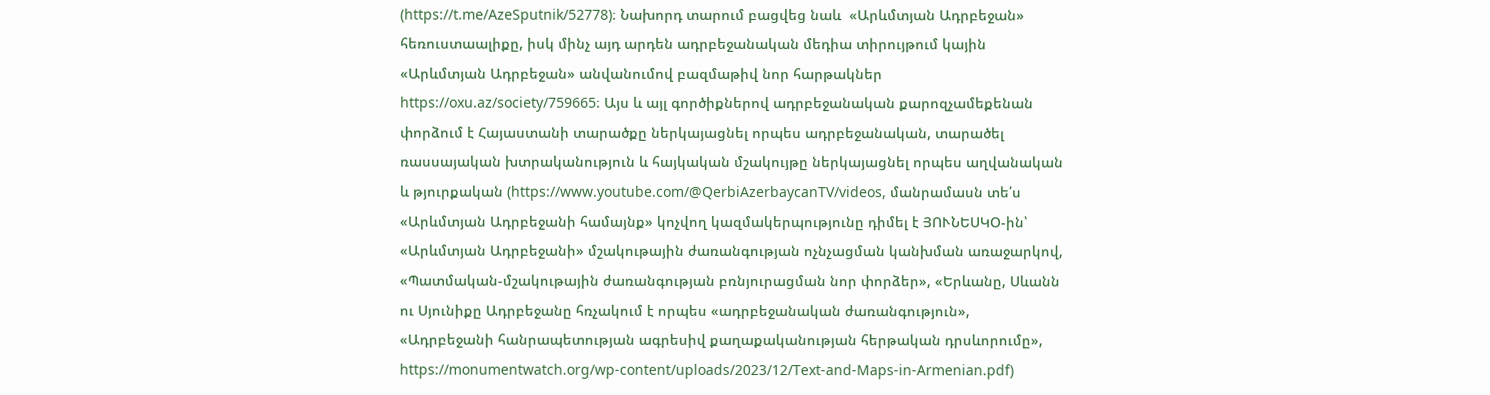(https://t.me/AzeSputnik/52778)։ Նախորդ տարում բացվեց նաև  «Արևմտյան Ադրբեջան» հեռուստաալիքը, իսկ մինչ այդ արդեն ադրբեջանական մեդիա տիրույթում կային «Արևմտյան Ադրբեջան» անվանումով բազմաթիվ նոր հարթակներ https://oxu.az/society/759665։ Այս և այլ գործիքներով ադրբեջանական քարոզչամեքենան փորձում է Հայաստանի տարածքը ներկայացնել որպես ադրբեջանական, տարածել ռասսայական խտրականություն և հայկական մշակույթը ներկայացնել որպես աղվանական և թյուրքական (https://www.youtube.com/@QerbiAzerbaycanTV/videos, մանրամասն տե՛ս «Արևմտյան Ադրբեջանի համայնք» կոչվող կազմակերպությունը դիմել է ՅՈՒՆԵՍԿՕ-ին՝ «Արևմտյան Ադրբեջանի» մշակութային ժառանգության ոչնչացման կանխման առաջարկով, «Պատմական-մշակութային ժառանգության բռնյուրացման նոր փորձեր», «Երևանը, Սևանն ու Սյունիքը Ադրբեջանը հռչակում է որպես «ադրբեջանական ժառանգություն», «Ադրբեջանի հանրապետության ագրեսիվ քաղաքականության հերթական դրսևորումը», https://monumentwatch.org/wp-content/uploads/2023/12/Text-and-Maps-in-Armenian.pdf)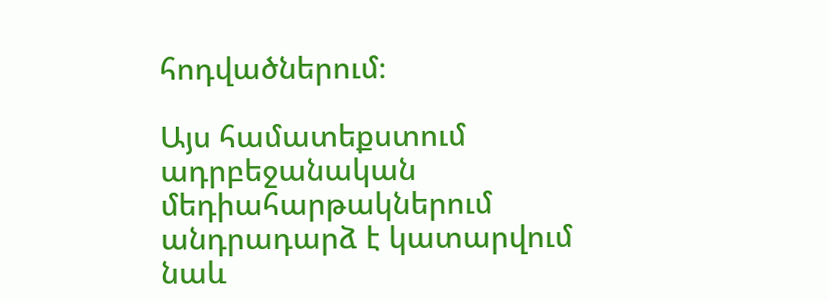հոդվածներում։

Այս համատեքստում ադրբեջանական մեդիահարթակներում անդրադարձ է կատարվում նաև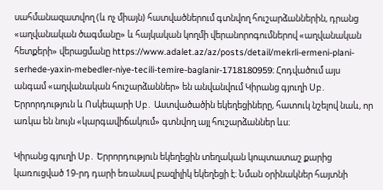սահմանազատվող (և ոչ միայն) հատվածներում գտնվող հուշարձաններին, դրանց «աղվանական ծագմանը» և հայկական կողմի վերանորոգումներով «աղվանական հետքերի» վերացմանը https://www.adalet.az/az/posts/detail/mekrli-ermeni-plani-serhede-yaxin-mebedler-niye-tecili-temire-baglanir-1718180959։ Հոդվածում այս անգամ «աղվանական հուշարձաններ» են անվանվում Կիրանց գյուղի Սբ․ Երրորդություն և Ոսկեպարի Սբ․ Աստվածածին եկեղեցիները, հատուկ նշելով նաև, որ առկա են նույն «կարգավիճակում» գտնվող այլ հուշարձաններ ևս։

Կիրանց գյուղի Սբ․ Երրորդություն եկեղեցին տեղական կոպտատաշ քարից կառուցված 19-րդ դարի եռանավ բազիլիկ եկեղեցի է։ Նման օրինակներ հայտնի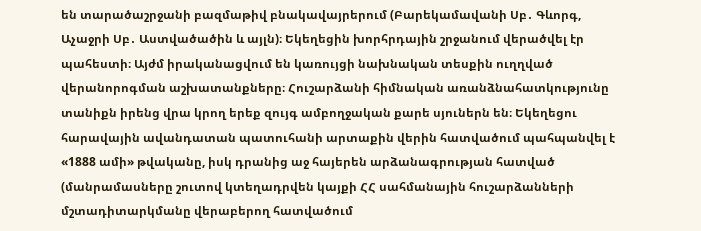են տարածաշրջանի բազմաթիվ բնակավայրերում (Բարեկամավանի Սբ․ Գևորգ, Աչաջրի Սբ․ Աստվածածին և այլն)։ Եկեղեցին խորհրդային շրջանում վերածվել էր պահեստի։ Այժմ իրականացվում են կառույցի նախնական տեսքին ուղղված վերանորոգման աշխատանքները։ Հուշարձանի հիմնական առանձնահատկությունը տանիքն իրենց վրա կրող երեք զույգ ամբողջական քարե սյուներն են։ Եկեղեցու հարավային ավանդատան պատուհանի արտաքին վերին հատվածում պահպանվել է «1888 ամի» թվականը, իսկ դրանից աջ հայերեն արձանագրության հատված (մանրամասները շուտով կտեղադրվեն կայքի ՀՀ սահմանային հուշարձանների մշտադիտարկմանը վերաբերող հատվածում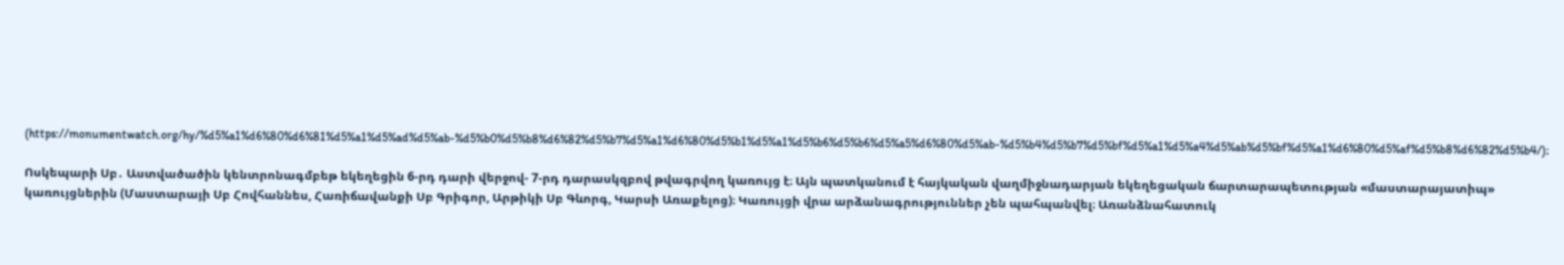(https://monumentwatch.org/hy/%d5%a1%d6%80%d6%81%d5%a1%d5%ad%d5%ab-%d5%b0%d5%b8%d6%82%d5%b7%d5%a1%d6%80%d5%b1%d5%a1%d5%b6%d5%b6%d5%a5%d6%80%d5%ab-%d5%b4%d5%b7%d5%bf%d5%a1%d5%a4%d5%ab%d5%bf%d5%a1%d6%80%d5%af%d5%b8%d6%82%d5%b4/)։

Ոսկեպարի Սբ․ Աստվածածին կենտրոնագմբեթ եկեղեցին 6-րդ դարի վերջով- 7-րդ դարասկզբով թվագրվող կառույց է։ Այն պատկանում է հայկական վաղմիջնադարյան եկեղեցական ճարտարապետության «մաստարայատիպ» կառույցներին (Մաստարայի Սբ Հովհաննես, Հառիճավանքի Սբ Գրիգոր, Արթիկի Սբ Գևորգ, Կարսի Առաքելոց)։ Կառույցի վրա արձանագրություններ չեն պահպանվել։ Առանձնահատուկ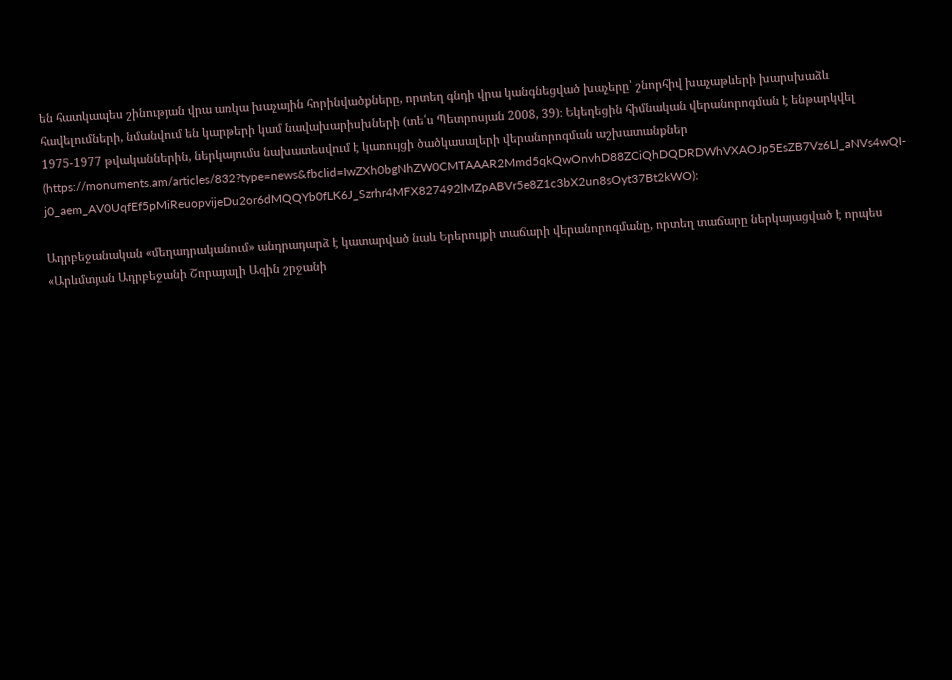են հատկապես շինության վրա առկա խաչային հորինվածքները, որտեղ գնդի վրա կանգնեցված խաչերը՝ շնորհիվ խաչաթևերի խարսխաձև հավելումների, նմանվում են կարթերի կամ նավախարիսխների (տե՛ս Պետրոսյան 2008, 39)։ Եկեղեցին հիմնական վերանորոգման է ենթարկվել 1975-1977 թվականներին, ներկայումս նախատեսվում է կառույցի ծածկասալերի վերանորոգման աշխատանքներ (https://monuments.am/articles/832?type=news&fbclid=IwZXh0bgNhZW0CMTAAAR2Mmd5qkQwOnvhD88ZCiQhDQDRDWhVXAOJp5EsZB7Vz6Ll_aNVs4wQI-j0_aem_AV0UqfEf5pMiReuopvijeDu2or6dMQQYb0fLK6J_Szrhr4MFX827492lMZpABVr5e8Z1c3bX2un8sOyt37Bt2kWO)։

Ադրբեջանական «մեղադրականում» անդրադարձ է կատարված նաև Երերույքի տաճարի վերանորոգմանը, որտեղ տաճարը ներկայացված է որպես «Արևմտյան Ադրբեջանի Շորայալի Ագին շրջանի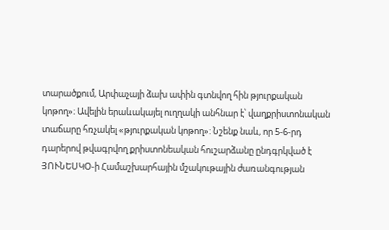տարածքում, Արփաչայի ձախ ափին գտնվող հին թյուրքական կոթող»։ Ավելին երաևակայել ուղղակի անհնար է՝ վաղքրիստոնական տաճարը հռչակել «թյուրքական կոթող»: Նշենք նաև, որ 5-6-րդ դարերով թվագրվող քրիստոնեական հուշարձանը ընդգրկված է ՅՈՒՆԵՍԿՕ-ի Համաշխարհային մշակութային ժառանգության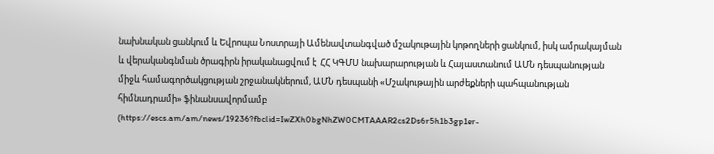նախնական ցանկում և Եվրոպա Նոստրայի Ամենավտանգված մշակութային կոթողների ցանկում, իսկ ամրակայման և վերականգնման ծրագիրն իրականացվում է  ՀՀ ԿԳՄՍ նախարարության և Հայաստանում ԱՄՆ դեսպանության միջև համագործակցության շրջանակներում, ԱՄՆ դեսպանի «Մշակութային արժեքների պահպանության հիմնադրամի» ֆինանսավորմամբ  (https://escs.am/am/news/19236?fbclid=IwZXh0bgNhZW0CMTAAAR2cs2Ds6r5h1b3gp1er-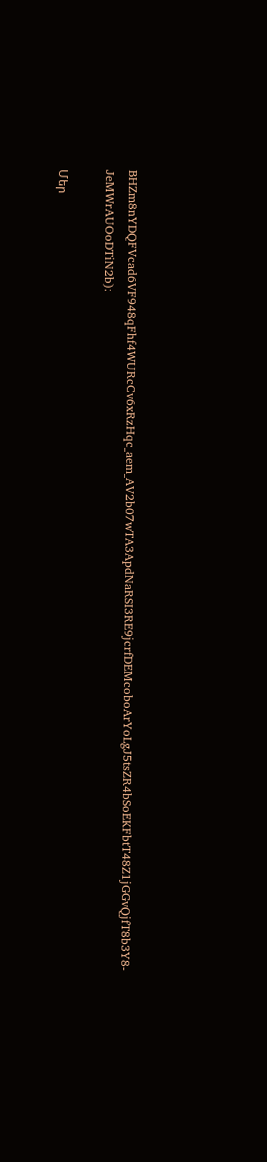BHZm8nYDQFVcad6VF948qFhf4WURcCv6xRzHqc_aem_AV2b07wTA3ApdNaRSI3RE9jcrfDEMcoboArYoLgJ5tsZR4bSoEKFbtT48Z1jGGvQjfT8b3Y8-JeMWrAUOoDTiN2b)։

Մեր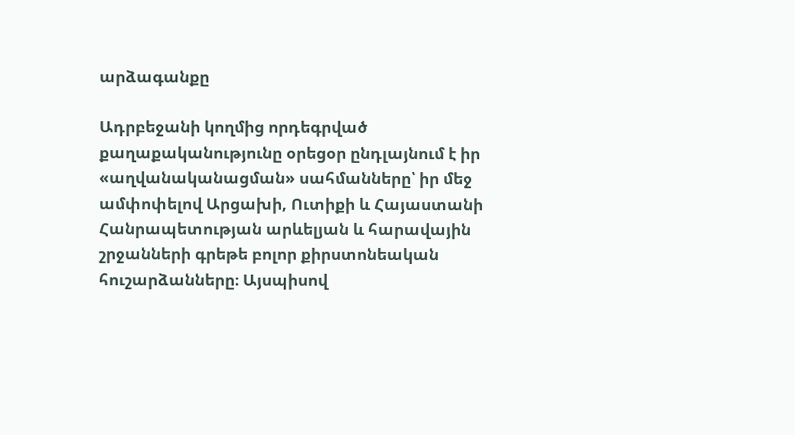արձագանքը

Ադրբեջանի կողմից որդեգրված քաղաքականությունը օրեցօր ընդլայնում է իր «աղվանականացման» սահմանները՝ իր մեջ ամփոփելով Արցախի, Ուտիքի և Հայաստանի Հանրապետության արևելյան և հարավային շրջանների գրեթե բոլոր քիրստոնեական հուշարձանները։ Այսպիսով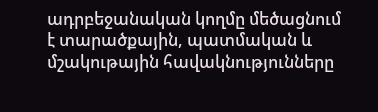ադրբեջանական կողմը մեծացնում է տարածքային, պատմական և մշակութային հավակնությունները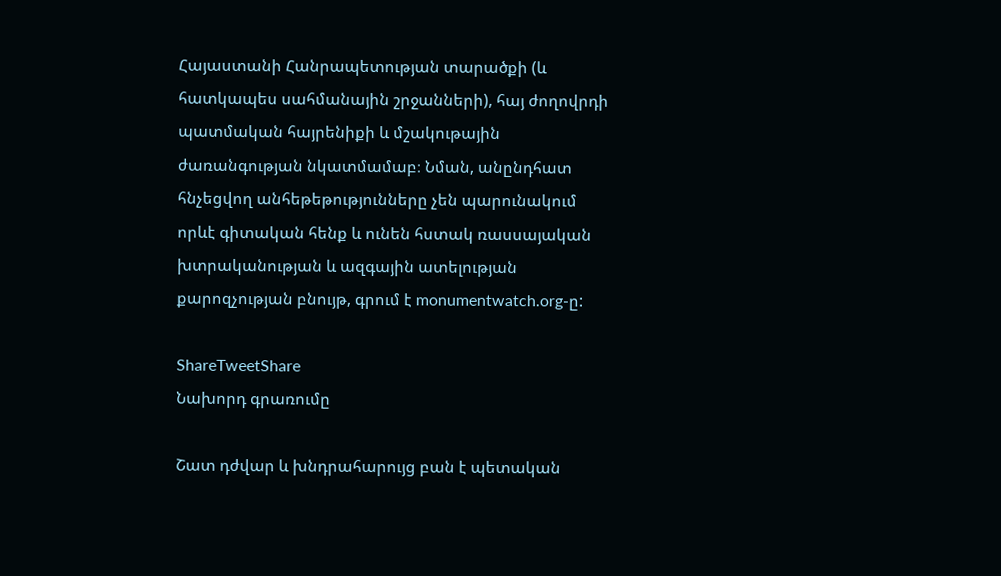Հայաստանի Հանրապետության տարածքի (և հատկապես սահմանային շրջանների), հայ ժողովրդի պատմական հայրենիքի և մշակութային ժառանգության նկատմամաբ։ Նման, անընդհատ հնչեցվող անհեթեթությունները չեն պարունակում որևէ գիտական հենք և ունեն հստակ ռասսայական խտրականության և ազգային ատելության քարոզչության բնույթ, գրում է monumentwatch.org-ը:

ShareTweetShare
Նախորդ գրառումը

Շատ դժվար և խնդրահարույց բան է պետական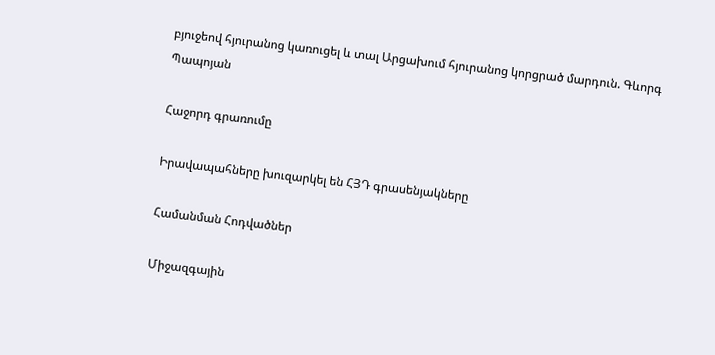բյուջեով հյուրանոց կառուցել և տալ Արցախում հյուրանոց կորցրած մարդուն. Գևորգ Պապոյան

Հաջորդ գրառումը

Իրավապահները խուզարկել են ՀՅԴ գրասենյակները

Համանման Հոդվածներ

Միջազգային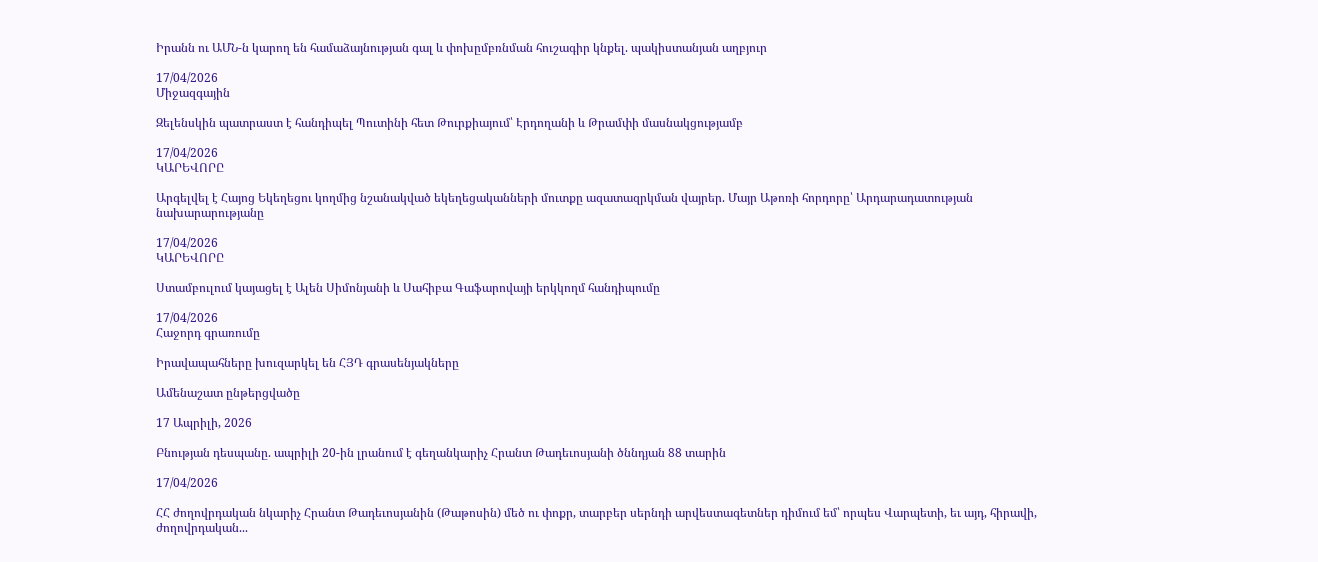Իրանն ու ԱՄՆ-ն կարող են համաձայնության գալ և փոխըմբռնման հուշագիր կնքել. պակիստանյան աղբյուր

17/04/2026
Միջազգային

Զելենսկին պատրաստ է հանդիպել Պուտինի հետ Թուրքիայում՝ Էրդողանի և Թրամփի մասնակցությամբ

17/04/2026
ԿԱՐԵՎՈՐԸ

Արգելվել է Հայոց Եկեղեցու կողմից նշանակված եկեղեցականների մուտքը ազատազրկման վայրեր. Մայր Աթոռի հորդորը՝ Արդարադատության նախարարությանը

17/04/2026
ԿԱՐԵՎՈՐԸ

Ստամբուլում կայացել է Ալեն Սիմոնյանի և Սահիբա Գաֆարովայի երկկողմ հանդիպումը

17/04/2026
Հաջորդ գրառումը

Իրավապահները խուզարկել են ՀՅԴ գրասենյակները

Ամենաշատ ընթերցվածը

17 Ապրիլի, 2026

Բնության դեսպանը. ապրիլի 20-ին լրանում է գեղանկարիչ Հրանտ Թադեւոսյանի ծննդյան 88 տարին

17/04/2026

ՀՀ ժողովրդական նկարիչ Հրանտ Թադեւոսյանին (Թաթոսին) մեծ ու փոքր, տարբեր սերնդի արվեստագետներ դիմում եմ՝ որպես Վարպետի, եւ այդ, հիրավի, ժողովրդական...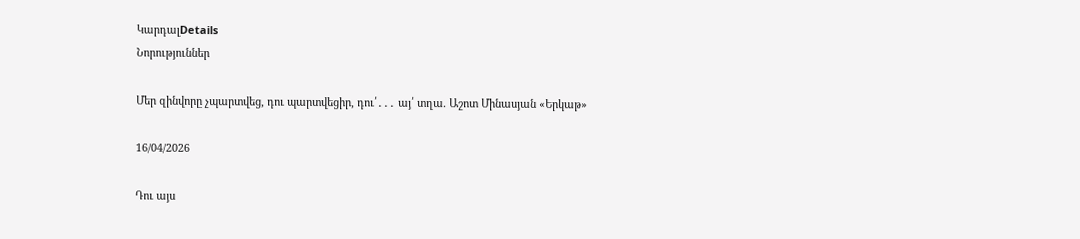ԿարդալDetails
Նորություններ

Մեր զինվորը չպարտվեց, դու պարտվեցիր, դու՛․․․ այ՛ տղա. Աշոտ Մինասյան «Երկաթ»

16/04/2026

Դու այս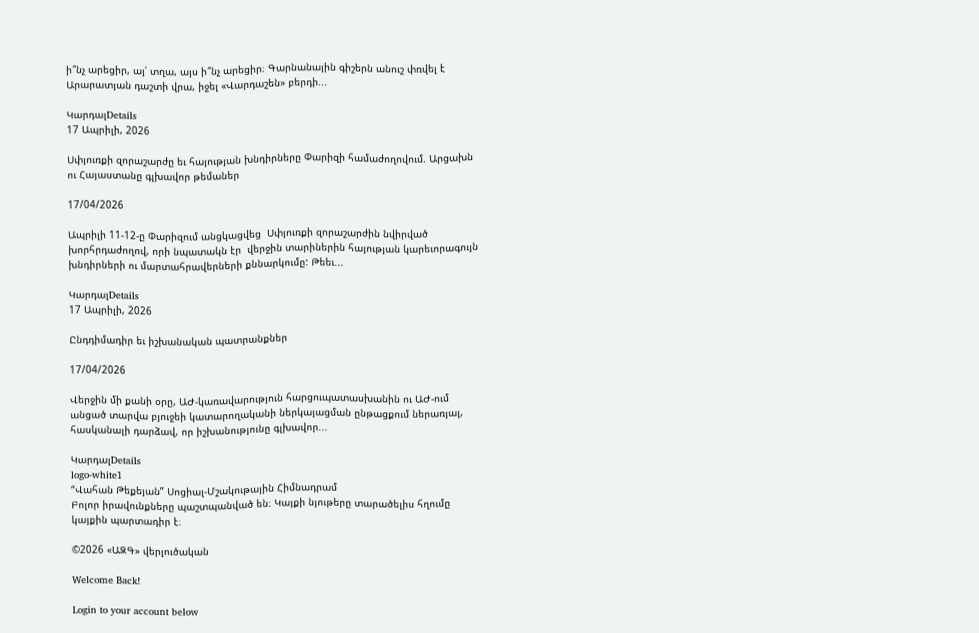ի՞նչ արեցիր, այ՛ տղա, այս ի՞նչ արեցիր։ Գարնանային գիշերն անուշ փռվել է Արարատյան դաշտի վրա, իջել «Վարդաշեն» բերդի...

ԿարդալDetails
17 Ապրիլի, 2026

Սփյուռքի զորաշարժը եւ հայության խնդիրները Փարիզի համաժողովում. Արցախն ու Հայաստանը գլխավոր թեմաներ

17/04/2026

Ապրիլի 11-12-ը Փարիզում անցկացվեց  Սփյուռքի զորաշարժին նվիրված խորհրդաժողով, որի նպատակն էր  վերջին տարիներին հայության կարեւորագույն խնդիրների ու մարտահրավերների քննարկումը: Թեեւ...

ԿարդալDetails
17 Ապրիլի, 2026

Ընդդիմադիր եւ իշխանական պատրանքներ

17/04/2026

Վերջին մի քանի օրը, ԱԺ-կառավարություն հարցուպատասխանին ու ԱԺ-ում անցած տարվա բյուջեի կատարողականի ներկայացման ընթացքում ներառյալ, հասկանալի դարձավ, որ իշխանությունը գլխավոր...

ԿարդալDetails
logo-white1
“Վահան Թեքեյան” Սոցիալ-Մշակութային Հիմնադրամ
Բոլոր իրավունքները պաշտպանված են։ Կայքի նյութերը տարածելիս հղումը կայքին պարտադիր է։

©2026 «ԱԶԳ» վերլուծական

Welcome Back!

Login to your account below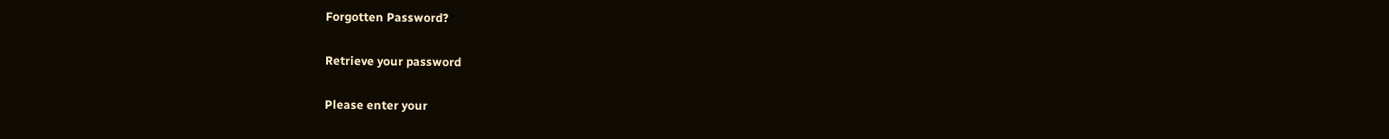Forgotten Password?

Retrieve your password

Please enter your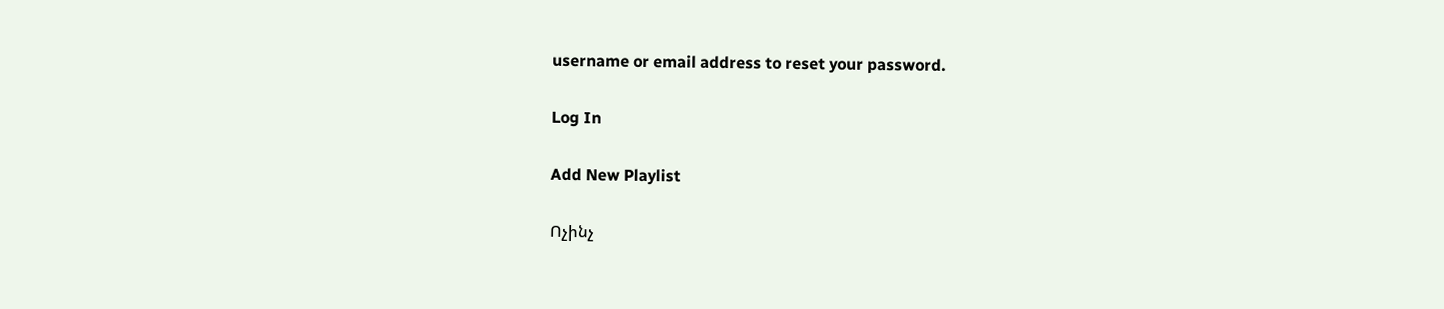username or email address to reset your password.

Log In

Add New Playlist

Ոչինչ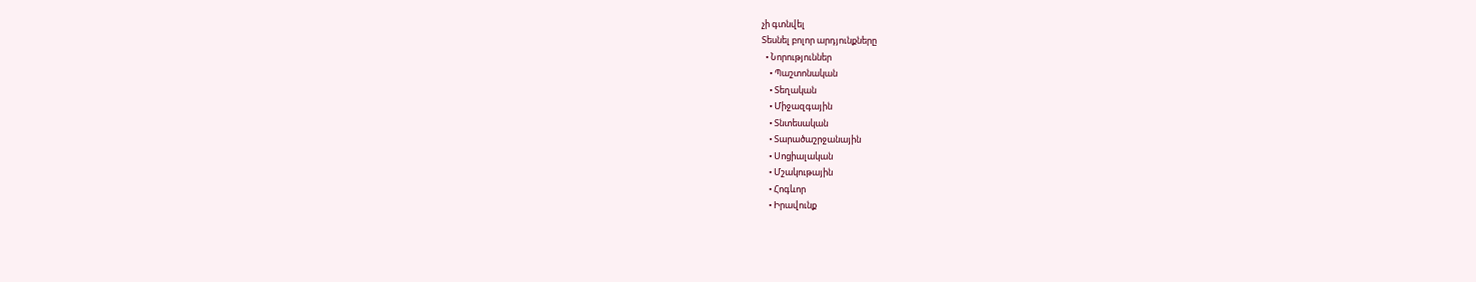չի գտնվել
Տեսնել բոլոր արդյունքները
  • Նորություններ
    • Պաշտոնական
    • Տեղական
    • Միջազգային
    • Տնտեսական
    • Տարածաշրջանային
    • Սոցիալական
    • Մշակութային
    • Հոգևոր
    • Իրավունք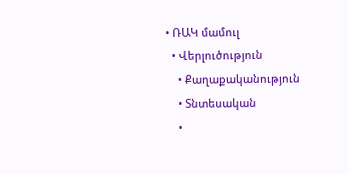• ՌԱԿ մամուլ
  • Վերլուծություն
    • Քաղաքականություն
    • Տնտեսական
    •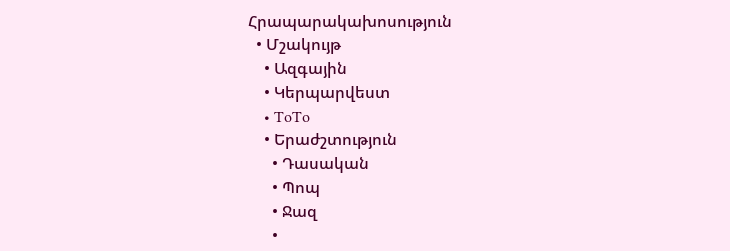Հրապարակախոսություն
  • Մշակույթ
    • Ազգային
    • Կերպարվեստ
    • ToTo
    • Երաժշտություն
      • Դասական
      • Պոպ
      • Ջազ
      •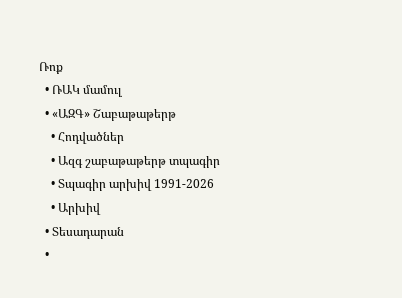Ռոք
  • ՌԱԿ մամուլ
  • «ԱԶԳ» Շաբաթաթերթ
    • Հոդվածներ
    • Ազգ շաբաթաթերթ տպագիր
    • Տպագիր արխիվ 1991-2026
    • Արխիվ
  • Տեսադարան
  •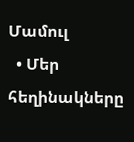Մամուլ
  • Մեր հեղինակները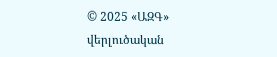© 2025 «ԱԶԳ» վերլուծական